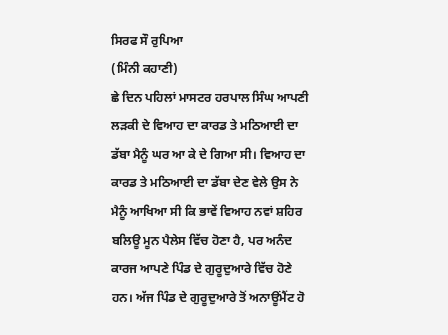ਸਿਰਫ ਸੌ ਰੁਪਿਆ
(ਮਿੰਨੀ ਕਹਾਣੀ)
ਛੇ ਦਿਨ ਪਹਿਲਾਂ ਮਾਸਟਰ ਹਰਪਾਲ ਸਿੰਘ ਆਪਣੀ ਲੜਕੀ ਦੇ ਵਿਆਹ ਦਾ ਕਾਰਡ ਤੇ ਮਠਿਆਈ ਦਾ ਡੱਬਾ ਮੈਨੂੰ ਘਰ ਆ ਕੇ ਦੇ ਗਿਆ ਸੀ। ਵਿਆਹ ਦਾ ਕਾਰਡ ਤੇ ਮਠਿਆਈ ਦਾ ਡੱਬਾ ਦੇਣ ਵੇਲੇ ਉਸ ਨੇ ਮੈਨੂੰ ਆਖਿਆ ਸੀ ਕਿ ਭਾਵੇਂ ਵਿਆਹ ਨਵਾਂ ਸ਼ਹਿਰ ਬਲਿਊ ਮੂਨ ਪੈਲੇਸ ਵਿੱਚ ਹੋਣਾ ਹੈ, ਪਰ ਅਨੰਦ ਕਾਰਜ ਆਪਣੇ ਪਿੰਡ ਦੇ ਗੁਰੂਦੁਆਰੇ ਵਿੱਚ ਹੋਣੇ ਹਨ। ਅੱਜ ਪਿੰਡ ਦੇ ਗੁਰੂਦੁਆਰੇ ਤੋਂ ਅਨਾਊਂਮੈਂਟ ਹੋ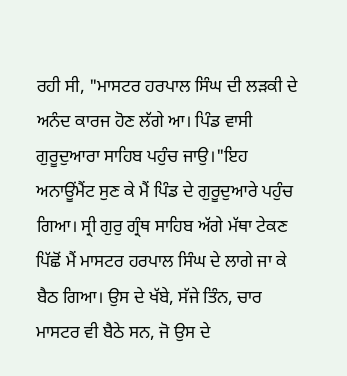ਰਹੀ ਸੀ, "ਮਾਸਟਰ ਹਰਪਾਲ ਸਿੰਘ ਦੀ ਲੜਕੀ ਦੇ ਅਨੰਦ ਕਾਰਜ ਹੋਣ ਲੱਗੇ ਆ। ਪਿੰਡ ਵਾਸੀ ਗੁਰੂਦੁਆਰਾ ਸਾਹਿਬ ਪਹੁੰਚ ਜਾਉ।"ਇਹ ਅਨਾਊਂਮੈਂਟ ਸੁਣ ਕੇ ਮੈਂ ਪਿੰਡ ਦੇ ਗੁਰੂਦੁਆਰੇ ਪਹੁੰਚ ਗਿਆ। ਸ੍ਰੀ ਗੁਰੁ ਗ੍ਰੰਥ ਸਾਹਿਬ ਅੱਗੇ ਮੱਥਾ ਟੇਕਣ ਪਿੱਛੋਂ ਮੈਂ ਮਾਸਟਰ ਹਰਪਾਲ ਸਿੰਘ ਦੇ ਲਾਗੇ ਜਾ ਕੇ ਬੈਠ ਗਿਆ। ਉਸ ਦੇ ਖੱਬੇ, ਸੱਜੇ ਤਿੰਨ, ਚਾਰ ਮਾਸਟਰ ਵੀ ਬੈਠੇ ਸਨ, ਜੋ ਉਸ ਦੇ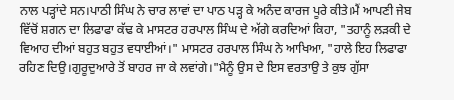ਨਾਲ ਪੜ੍ਹਾਂਦੇ ਸਨ।ਪਾਠੀ ਸਿੰਘ ਨੇ ਚਾਰ ਲਾਵਾਂ ਦਾ ਪਾਠ ਪੜ੍ਹ ਕੇ ਅਨੰਦ ਕਾਰਜ ਪੂਰੇ ਕੀਤੇ।ਮੈਂ ਆਪਣੀ ਜੇਬ ਵਿੱਚੋਂ ਸ਼ਗਨ ਦਾ ਲਿਫਾਫਾ ਕੱਢ ਕੇ ਮਾਸਟਰ ਹਰਪਾਲ ਸਿੰਘ ਦੇ ਅੱਗੇ ਕਰਦਿਆਂ ਕਿਹਾ, "ਤਹਾਨੂੰ ਲੜਕੀ ਦੇ ਵਿਆਹ ਦੀਆਂ ਬਹੁਤ ਬਹੁਤ ਵਧਾਈਆਂ।" ਮਾਸਟਰ ਹਰਪਾਲ ਸਿੰਘ ਨੇ ਆਖਿਆ, "ਹਾਲੇ ਇਹ ਲਿਫਾਫਾ ਰਹਿਣ ਦਿਉ।ਗੁਰੂਦੁਆਰੇ ਤੋਂ ਬਾਹਰ ਜਾ ਕੇ ਲਵਾਂਗੇ।"ਮੈਨੂੰ ਉਸ ਦੇ ਇਸ ਵਰਤਾਉ ਤੇ ਕੁਝ ਗੁੱਸਾ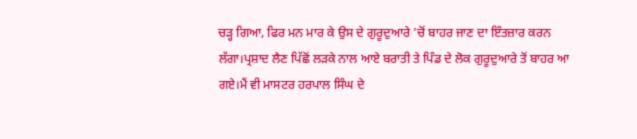ਚੜ੍ਹ ਗਿਆ, ਫਿਰ ਮਨ ਮਾਰ ਕੇ ਉਸ ਦੇ ਗੁਰੂਦੁਆਰੇ 'ਚੋਂ ਬਾਹਰ ਜਾਣ ਦਾ ਇੰਤਜ਼ਾਰ ਕਰਨ ਲੱਗਾ।ਪ੍ਰਸ਼ਾਦ ਲੈਣ ਪਿੱਛੋਂ ਲੜਕੇ ਨਾਲ ਆਏ ਬਰਾਤੀ ਤੇ ਪਿੰਡ ਦੇ ਲੋਕ ਗੁਰੂਦੁਆਰੇ ਤੋਂ ਬਾਹਰ ਆ ਗਏ।ਮੈਂ ਵੀ ਮਾਸਟਰ ਹਰਪਾਲ ਸਿੰਘ ਦੇ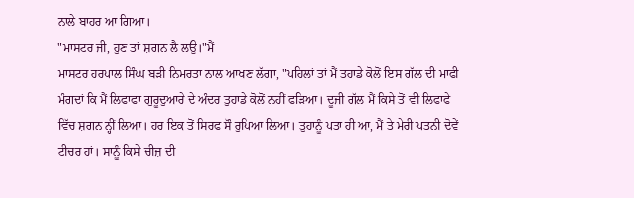ਨਾਲੇ ਬਾਹਰ ਆ ਗਿਆ।
"ਮਾਸਟਰ ਜੀ, ਹੁਣ ਤਾਂ ਸ਼ਗਨ ਲੈ ਲਉ।"ਮੈਂ
ਮਾਸਟਰ ਹਰਪਾਲ ਸਿੰਘ ਬੜੀ ਨਿਮਰਤਾ ਨਾਲ ਆਖਣ ਲੱਗਾ, "ਪਹਿਲਾਂ ਤਾਂ ਮੈਂ ਤਹਾਡੇ ਕੋਲੋਂ ਇਸ ਗੱਲ ਦੀ ਮਾਫੀ ਮੰਗਦਾਂ ਕਿ ਮੈਂ ਲਿਫਾਫਾ ਗੁਰੂਦੁਆਰੇ ਦੇ ਅੰਦਰ ਤੁਹਾਡੇ ਕੋਲੋਂ ਨਹੀਂ ਫੜਿਆ। ਦੂਜੀ ਗੱਲ ਮੈਂ ਕਿਸੇ ਤੋਂ ਵੀ ਲਿਫਾਫੇ ਵਿੱਚ ਸ਼ਗਨ ਨ੍ਹੀਂ ਲਿਆ। ਹਰ ਇਕ ਤੋਂ ਸਿਰਫ ਸੌ ਰੁਪਿਆ ਲਿਆ। ਤੁਹਾਨੂੰ ਪਤਾ ਹੀ ਆ, ਮੈਂ ਤੇ ਮੇਰੀ ਪਤਨੀ ਦੋਵੇਂ ਟੀਚਰ ਹਾਂ। ਸਾਨੂੰ ਕਿਸੇ ਚੀਜ਼ ਦੀ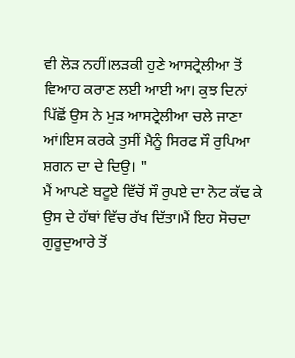ਵੀ ਲੋੜ ਨਹੀਂ।ਲੜਕੀ ਹੁਣੇ ਆਸਟ੍ਰੇਲੀਆ ਤੋਂ ਵਿਆਹ ਕਰਾਣ ਲਈ ਆਈ ਆ। ਕੁਝ ਦਿਨਾਂ ਪਿੱਛੋਂ ਉਸ ਨੇ ਮੁੜ ਆਸਟ੍ਰੇਲੀਆ ਚਲੇ ਜਾਣਾ ਆਂ।ਇਸ ਕਰਕੇ ਤੁਸੀਂ ਮੈਨੂੰ ਸਿਰਫ ਸੌ ਰੁਪਿਆ ਸ਼ਗਨ ਦਾ ਦੇ ਦਿਉ। "
ਮੈਂ ਆਪਣੇ ਬਟੂਏ ਵਿੱਚੋਂ ਸੌ ਰੁਪਏ ਦਾ ਨੋਟ ਕੱਢ ਕੇ ਉਸ ਦੇ ਹੱਥਾਂ ਵਿੱਚ ਰੱਖ ਦਿੱਤਾ।ਮੈਂ ਇਹ ਸੋਚਦਾ ਗੁਰੂਦੁਆਰੇ ਤੋਂ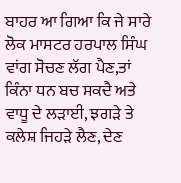ਬਾਹਰ ਆ ਗਿਆ ਕਿ ਜੇ ਸਾਰੇ ਲੋਕ ਮਾਸਟਰ ਹਰਪਾਲ ਸਿੰਘ ਵਾਂਗ ਸੋਚਣ ਲੱਗ ਪੈਣ,ਤਾਂ ਕਿੰਨਾ ਧਨ ਬਚ ਸਕਦੈ ਅਤੇ ਵਾਧੂ ਦੇ ਲੜਾਈ, ਝਗੜੇ ਤੇ ਕਲੇਸ਼ ਜਿਹੜੇ ਲੈਣ, ਦੇਣ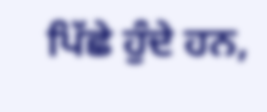ਪਿੱਛੇ ਹੁੰਦੇ ਹਨ,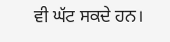ਵੀ ਘੱਟ ਸਕਦੇ ਹਨ।